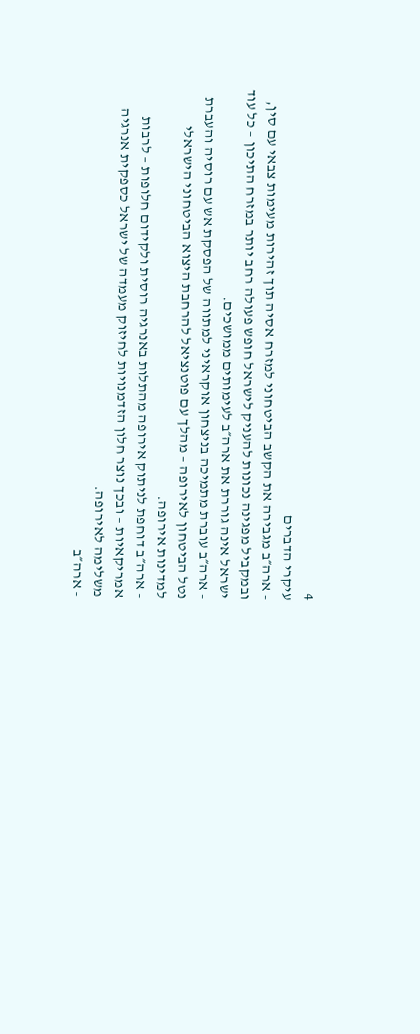4
עיקרי הדברים
- ארה״ב מגבירה את הקשב הביטחוני למזרח אסיה תוך זהירות מעימות צבאי עם סין, ובמקביל מפגינה נכונות להעניק לישראל חופש פעולה רחב יותר במזרח התיכון – כל עוד ישראל אינה גוררת את ארה״ב לעימותים ממושכים.
- ארה״ב עוברת מתמיכה בניצחון אוקראיני למתווה של הפסקת אש עם רוסיה והעברת נטל הביטחון לאירופה – מהלך עם פוטנציאל להרחבת היצוא הביטחוני הישראלי למדינות אירופה.
- ארה״ב דוחפת לניתוק אירופה מהתלות באנרגיה רוסית ולקידום חלופות – לרבות אמריקאיות – ובכך נוצר חלון הזדמנויות לחיזוק מעמדה של ישראל כספקית אנרגיה משלימה לאירופה.
- ארה״ב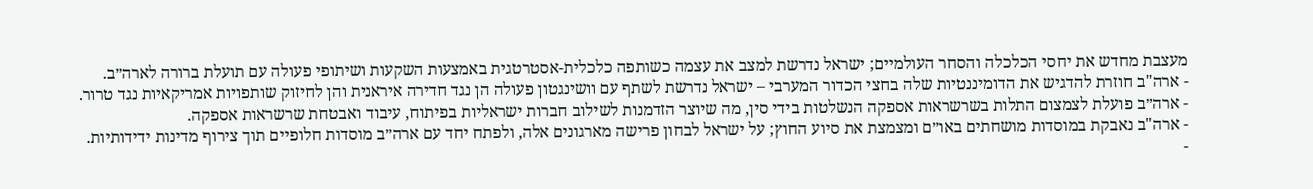מעצבת מחדש את יחסי הכלכלה והסחר העולמיים; ישראל נדרשת למצב את עצמה כשותפה כלכלית-אסטרטגית באמצעות השקעות ושיתופי פעולה עם תועלת ברורה לארה״ב.
- ארה"ב חוזרת להדגיש את הדומיננטיות שלה בחצי הכדור המערבי – ישראל נדרשת לשתף עם וושינגטון פעולה הן נגד חדירה איראנית והן לחיזוק שותפויות אמריקאיות נגד טרור.
- ארה״ב פועלת לצמצום התלות בשרשראות אספקה הנשלטות בידי סין, מה שיוצר הזדמנות לשילוב חברות ישראליות בפיתוח, עיבוד ואבטחת שרשראות אספקה.
- ארה"ב נאבקת במוסדות מושחתים באו״ם ומצמצת את סיוע החוץ; על ישראל לבחון פרישה מארגונים אלה, ולפתח יחד עם ארה״ב מוסדות חלופיים תוך צירוף מדינות ידידותיות.
-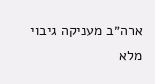ארה״ב מעניקה גיבוי מלא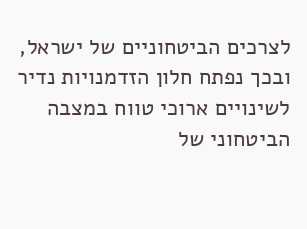לצרכים הביטחוניים של ישראל, ובכך נפתח חלון הזדמנויות נדיר לשינויים ארוכי טווח במצבה הביטחוני של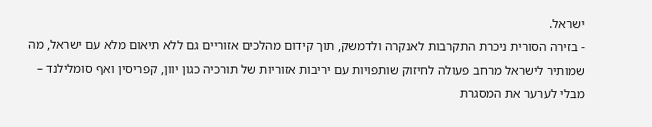ישראל.
- בזירה הסורית ניכרת התקרבות לאנקרה ולדמשק, תוך קידום מהלכים אזוריים גם ללא תיאום מלא עם ישראל, מה שמותיר לישראל מרחב פעולה לחיזוק שותפויות עם יריבות אזוריות של תורכיה כגון יוון, קפריסין ואף סומלילנד – מבלי לערער את המסגרת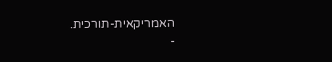האמריקאית-תורכית.
-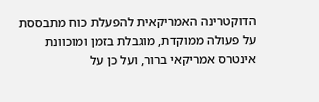הדוקטרינה האמריקאית להפעלת כוח מתבססת על פעולה ממוקדת, מוגבלת בזמן ומוכוונת אינטרס אמריקאי ברור, ועל כן על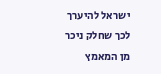ישראל להיערך לכך שחלק ניכר מן המאמץ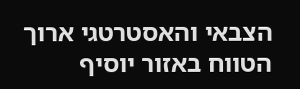הצבאי והאסטרטגי ארוך הטווח באזור יוסיף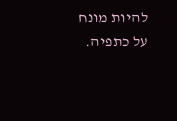להיות מונח על כתפיה.